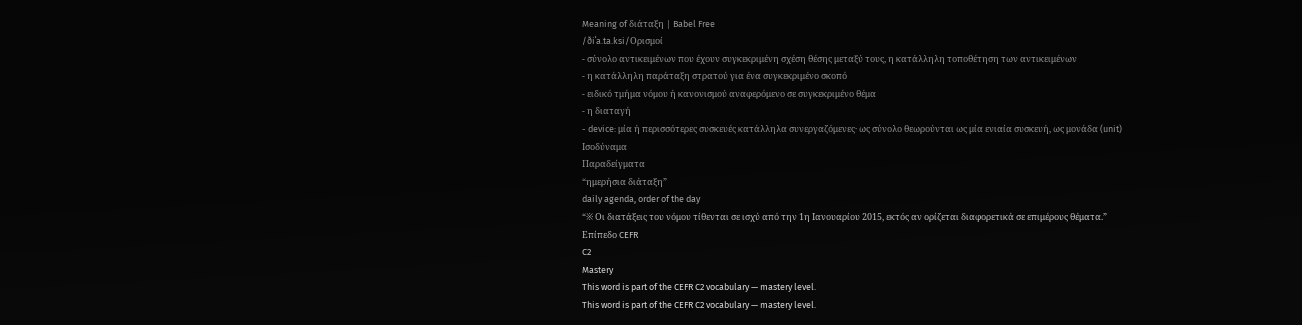Meaning of διάταξη | Babel Free
/ðiˈa.ta.ksi/Ορισμοί
- σύνολο αντικειμένων που έχουν συγκεκριμένη σχέση θέσης μεταξύ τους, η κατάλληλη τοποθέτηση των αντικειμένων
- η κατάλληλη παράταξη στρατού για ένα συγκεκριμένο σκοπό
- ειδικό τμήμα νόμου ή κανονισμού αναφερόμενο σε συγκεκριμένο θέμα
- η διαταγή
- device: μία ή περισσότερες συσκευές κατάλληλα συνεργαζόμενες· ως σύνολο θεωρούνται ως μία ενιαία συσκευή, ως μονάδα (unit)
Ισοδύναμα
Παραδείγματα
“ημερήσια διάταξη”
daily agenda, order of the day
“※ Οι διατάξεις του νόμου τίθενται σε ισχύ από την 1η Ιανουαρίου 2015, εκτός αν ορίζεται διαφορετικά σε επιμέρους θέματα.”
Επίπεδο CEFR
C2
Mastery
This word is part of the CEFR C2 vocabulary — mastery level.
This word is part of the CEFR C2 vocabulary — mastery level.